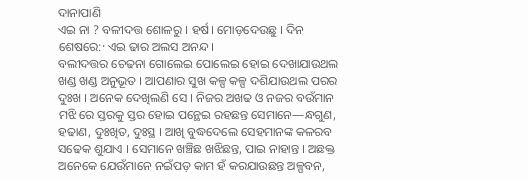ଦାନାପାଣି
ଏଇ ନା ? ବଳୀଦତ୍ତ ଶୋଳରୁ । ହର୍ଷ। ମୋଡ଼ଦେଉଛୁ । ଦିନ ଶେଷରେ:· ଏଇ ଢାର ଅଲସ ଅନନ୍ଦ ।
ବଲୀଦତ୍ତର ଚେଢନା ଗୋଲେଇ ପୋଲେଇ ହୋଇ ଦେଖାଯାଉଥଲ ଖଣ୍ଡ ଖଣ୍ଡ ଅନୁଭୂତ । ଆପଣାର ସୁଖ କଳ୍ପ କଳ୍ପ ଦଶିଯାଉଥଲ ପରର ଦୁଃଖ । ଅନେକ ଦେଖିଲଣି ସେ । ନିଜର ଅଖଢ ଓ ନଜର ବଉଁମାନ ମଝି ରେ ସ୍ତରକୁ ସ୍ତର ହୋଇ ପନ୍ଥେଇ ରହଛନ୍ତ ସେମାନେ—ନ୍ଧଗୁଣ, ହଢାଣ, ଦୁଃଖିତ, ଦୁଃସ୍ଥ । ଆଖି ବୁଦ୍ଧଦେଲେ ସେହମାନଙ୍କ କଳରବ ସଢେକ ଶୁଯାଏ । ସେମାନେ ଖଞ୍ଚିଛ ଖଝିଛନ୍ତ, ପାଇ ନାହାନ୍ତ । ଅଛକ୍ତ ଅନେକେ ଯେଉଁମାନେ ନଇଁପଡ଼ କାମ ହଁ କରଯାଉଛନ୍ତ ଅଳ୍ପବନ,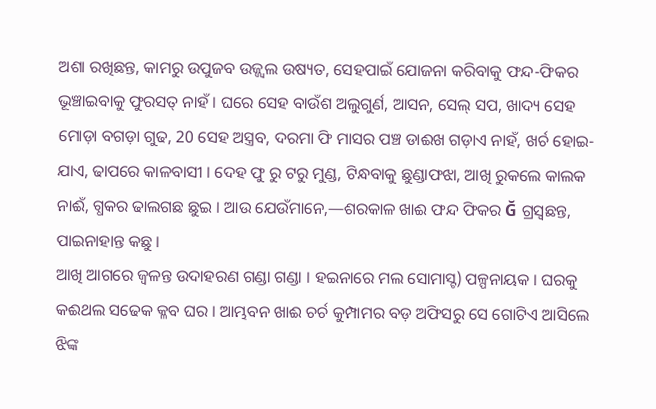ଅଶା ରଖିଛନ୍ତ, କାମରୁ ଉପୁଜବ ଉଜ୍ଜ୍ବଲ ଉଷ୍ୟତ, ସେହପାଇଁ ଯୋଜନା କରିବାକୁ ଫନ୍ଦ-ଫିକର ଭୂଞ୍ଚାଇବାକୁ ଫୁରସତ୍ ନାହଁ । ଘରେ ସେହ ବାଉଁଶ ଅଲୁଗୁର୍ଣ, ଆସନ, ସେଲ୍ ସପ, ଖାଦ୍ୟ ସେହ ମୋଡ଼ା ବଗଡ଼ା ଗୁଢ, 20 ସେହ ଅସ୍ତ୍ରବ, ଦରମା ଫି ମାସର ପଞ୍ଚ ଡାଈଖ ଗଡ଼ାଏ ନାହଁ, ଖର୍ଚ ହୋଇ- ଯାଏ, ଢାପରେ କାଳବାସୀ । ଦେହ ଫୁ ରୁ ଟରୁ ମୁଣ୍ଡ, ଟିନ୍ଧବାକୁ ଛୁଣ୍ଡାଫଝା, ଆଖି ରୁକଲେ କାଲକ ନାଈଁ, ଗ୍ଧକର ଢାଲଗଛ ଛୁଇ । ଆଉ ଯେଉଁମାନେ,—ଶରକାଳ ଖାଈ ଫନ୍ଦ ଫିକର Ğ ଗ୍ରସ୍ଵଛନ୍ତ, ପାଇନାହାନ୍ତ କଛୁ ।
ଆଖି ଆଗରେ ଜ୍ବଳନ୍ତ ଉଦାହରଣ ଗଣ୍ଡା ଗଣ୍ଡା । ହଇନାରେ ମଲ ସୋମାସ୍ଟ) ପଳ୍ପନାୟକ । ଘରକୁ କଈଥଲ ସଢେକ କ୍ଳବ ଘର । ଆମ୍ଭବନ ଖାଈ ଚର୍ଚ କୁମ୍ପାମର ବଡ଼ ଅଫିସରୁ ସେ ଗୋଟିଏ ଆସିଲେ ଝିଙ୍କ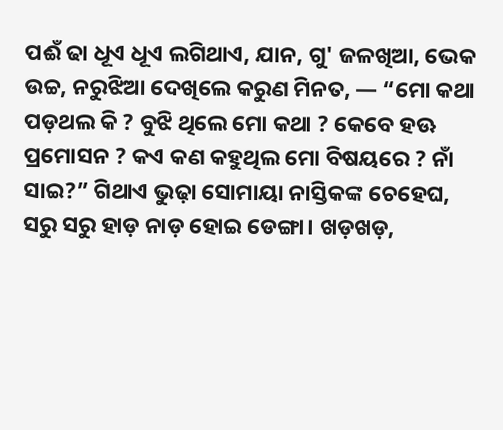ପଈଁ ଢା ଧୂଏ ଧୂଏ ଲଗିଥାଏ, ଯାନ, ଗୁ' ଜଳଖିଆ, ଭେକ ଉଚ୍ଚ, ନରୁଝିଆ ଦେଖିଲେ କରୁଣ ମିନତ, — “ମୋ କଥା ପଡ଼ଥଲ କି ? ବୁଝି ଥିଲେ ମୋ କଥା ? କେବେ ହଊ ପ୍ରମୋସନ ? କଏ କଣ କହୁଥିଲ ମୋ ବିଷୟରେ ? ନାଁ ସାଇ?” ଗିଥାଏ ଭୁଢ଼ା ସୋମାୟା ନାସ୍ତିକଙ୍କ ଚେହେଘ, ସରୁ ସରୁ ହାଡ଼ ନାଡ଼ ହୋଇ ଡେଙ୍ଗା। ଖଡ଼ଖଡ଼,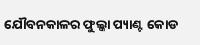ଯୌବନକାଳର ଫୁଲ୍କା ପ୍ୟାଣ୍ଟ କୋଡ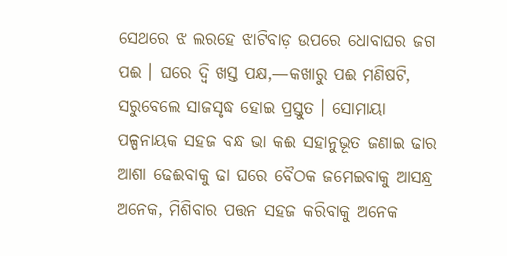ସେଥରେ ଝ ଲରହେ ଝାଟିବାଡ଼ ଉପରେ ଧୋବାଘର ଜଗ ପଈ । ଘରେ ଦ୍ବି ଖସ୍ତ ପକ୍ଷ,—କଖାରୁ ପଈ ମଣିଷଟି, ସରୁବେଲେ ସାଜସୃଦ୍ଧ ହୋଇ ପ୍ରସ୍ତୁତ । ସୋମାୟା ପଳ୍ପନାୟକ ସହଜ ବନ୍ଧ ଭା କଈ ସହାନୁଭୂତ ଜଣାଇ ଢାର ଆଶା ଢେଈବାକୁ ଢା ଘରେ ବୈଠକ ଜମେଇବାକୁ ଆସନ୍ଧ୍ର ଅନେକ, ମିଶିବାର ପତ୍ତନ ସହଜ କରିବାକୁ ଅନେକ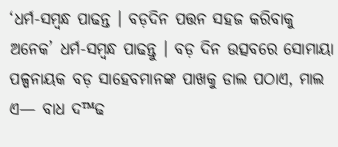‘ଧର୍ମ-ସମ୍ବନ୍ଧ ପାଢନ୍ତ । ବଡ଼ଦିନ ପତ୍ତନ ସହଜ କରିବାକୁ ଅନେକ’ ଧର୍ମ-ସମ୍ବନ୍ଧ ପାଢନ୍ତୁ । ବଡ଼ ଦିନ ଉତ୍ସବରେ ସୋମାୟା ପଳ୍ପନାୟକ ବଡ଼ ସାହେବମାନଙ୍କ ପାଖକୁ ଡାଲ ପଠାଏ, ମାଲ ଏ— ବାଧ ଦ™ଢ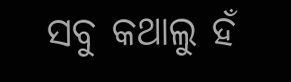ସବୁ କଥାଲୁ ହଁ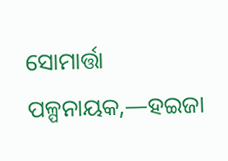ସୋମାର୍ତ୍ତା ପଳ୍ପନାୟକ,—ହଇଜା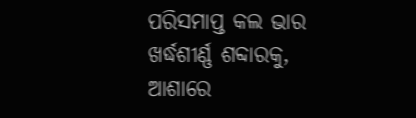ପରିସମାପ୍ତ କଲ ଭାର ଖର୍ଦ୍ଧଶୀର୍ଣ୍ଣ ଶବ୍ଦାରକୁ, ଆଶାରେ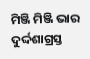ମିଞ୍ଜି ମିଞ୍ଜି ଭାର ଦୁର୍ଦ୍ଦଶାଗ୍ରସ୍ତ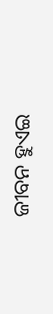ଜୀବନ ହୁଏଇ